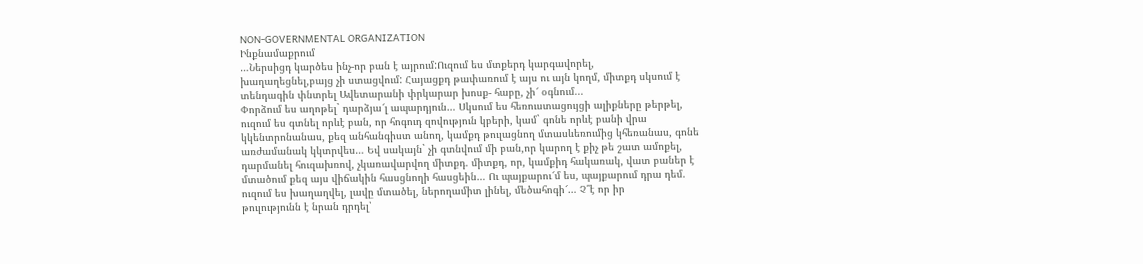NON-GOVERNMENTAL ORGANIZATION
Ինքնամաքրում
…Ներսիցդ կարծես ինչ-որ բան է այրում:Ուզում ես մտքերդ կարգավորել,
խաղաղեցնել,բայց չի ստացվում: Հայացքդ թափառում է այս ու այն կողմ, միտքդ սկսում է
տենդագին փնտրել Ավետարանի փրկարար խոսք- հաբը, չի՜ օգնում...
Փորձում ես աղոթել` դարձյա՜լ ապարդյուն… Սկսում ես հեռուստացույցի ալիքները թերթել,
ուզում ես գտնել որևէ բան, որ հոգուդ զովություն կբերի, կամ` գոնե որևէ բանի վրա
կկենտրոնանաս, քեզ անհանգիստ անող, կամքդ թուլացնող մտասևեռումից կհեռանաս, գոնե
առժամանակ կկտրվես… Եվ սակայն` չի գտնվում մի բան,որ կարող է քիչ թե շատ ամոքել,
դարմանել հուզախռով, չկառավարվող միտքդ. միտքդ, որ, կամքիդ հակառակ, վատ բաներ է
մտածում քեզ այս վիճակին հասցնողի հասցեին… Ու պայքարու՜մ ես, պայքարում դրա դեմ.
ուզում ես խաղաղվել, լավը մտածել, ներողամիտ լինել, մեծահոգի՜… Չ՞է որ իր
թուլությունն է նրան դրդել՝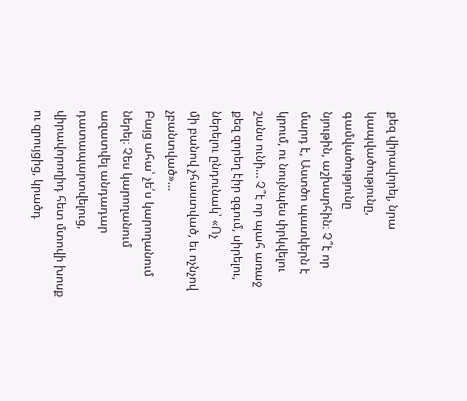քեզ վիրավորել, նրա կապվածությունը, գամվածությունը
նյութին, աշխարհին։ Չ՞է որ մարդ է, Աստծո պատկերն է կրում, ու նույնպես փրկվելու
շանս ունի… Չ՞է որ պահ առաջ քեզ զորեղ էիր զգում, սիրելու, ներելու ընդունակ՝ «Ոչ
մի բանով չհաստված, եւ ոչնչով չբանտված»…
Բայց ահա՝ չե՛ս կարողանում ներել։ Չես կարողանում ազատվել անդադար դատապարտվելուց,
վիրավորողիդ հետ մտովի խոսք ու զրույցից, կրածդ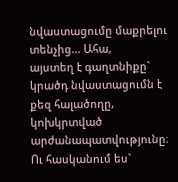նվաստացումը մաքրելու տենչից… Ահա,
այստեղ է գաղտնիքը` կրածդ նվաստացումն է քեզ հալածողը, կոխկրտված
արժանապատվությունը։ Ու հասկանում ես`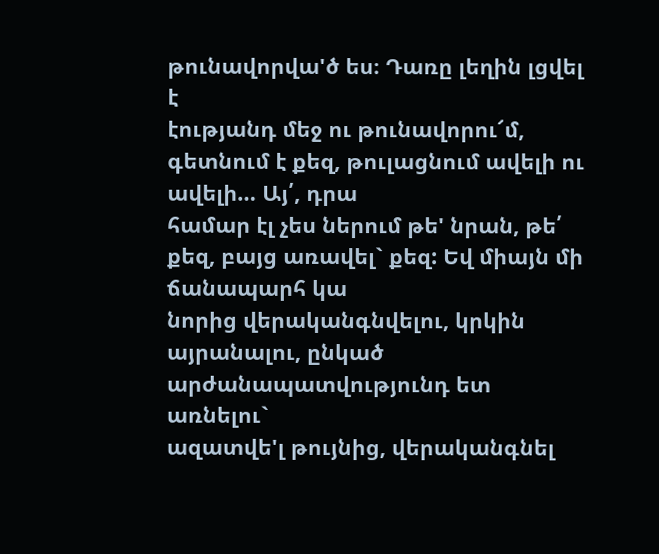թունավորվա'ծ ես։ Դառը լեղին լցվել է
էությանդ մեջ ու թունավորու՜մ, գետնում է քեզ, թուլացնում ավելի ու ավելի… Այ՛, դրա
համար էլ չես ներում թե' նրան, թե՛ քեզ, բայց առավել` քեզ: Եվ միայն մի ճանապարհ կա
նորից վերականգնվելու, կրկին այրանալու, ընկած արժանապատվությունդ ետ առնելու`
ազատվե'լ թույնից, վերականգնել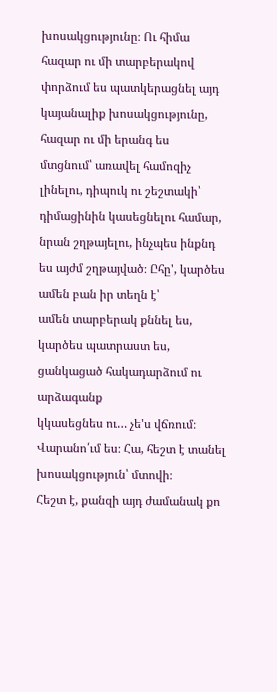խոսակցությունը։ Ու հիմա հազար ու մի տարբերակով
փորձում ես պատկերացնել այդ կայանալիք խոսակցությունը, հազար ու մի երանգ ես
մտցնում՝ առավել համոզիչ լինելու, դիպուկ ու շեշտակի՝ դիմացինին կասեցնելու համար,
նրան շղթայելու, ինչպես ինքնդ ես այժմ շղթայված։ Ըհը', կարծես ամեն բան իր տեղն է՝
ամեն տարբերակ քննել ես, կարծես պատրաստ ես, ցանկացած հակադարձում ու արձագանք
կկասեցնես ու… չե'ս վճռում։ Վարանո՛ւմ ես։ Հա, հեշտ է տանել խոսակցություն՝ մտովի։
Հեշտ է, քանզի այդ ժամանակ քո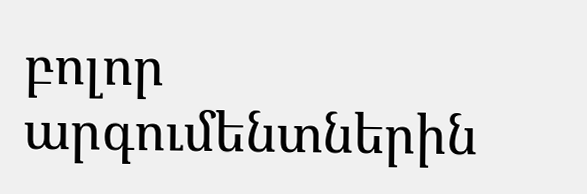բոլոր արգումենտներին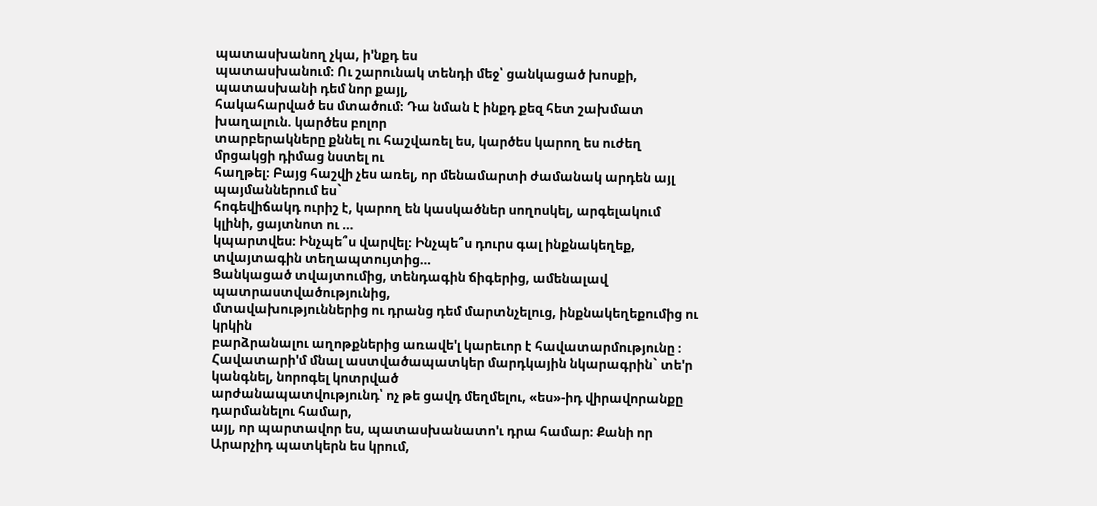պատասխանող չկա, ի'նքդ ես
պատասխանում։ Ու շարունակ տենդի մեջ՝ ցանկացած խոսքի, պատասխանի դեմ նոր քայլ,
հակահարված ես մտածում։ Դա նման է ինքդ քեզ հետ շախմատ խաղալուն. կարծես բոլոր
տարբերակները քննել ու հաշվառել ես, կարծես կարող ես ուժեղ մրցակցի դիմաց նստել ու
հաղթել։ Բայց հաշվի չես առել, որ մենամարտի ժամանակ արդեն այլ պայմաններում ես`
հոգեվիճակդ ուրիշ է, կարող են կասկածներ սողոսկել, արգելակում կլինի, ցայտնոտ ու …
կպարտվես։ Ինչպե՞ս վարվել։ Ինչպե՞ս դուրս գալ ինքնակեղեք, տվայտագին տեղապտույտից…
Ցանկացած տվայտումից, տենդագին ճիգերից, ամենալավ պատրաստվածությունից,
մտավախություններից ու դրանց դեմ մարտնչելուց, ինքնակեղեքումից ու կրկին
բարձրանալու աղոթքներից առավե'լ կարեւոր է հավատարմությունը ։
Հավատարի'մ մնալ աստվածապատկեր մարդկային նկարագրին` տե'ր կանգնել, նորոգել կոտրված
արժանապատվությունդ՝ ոչ թե ցավդ մեղմելու, «ես»-իդ վիրավորանքը դարմանելու համար,
այլ, որ պարտավոր ես, պատասխանատո'ւ դրա համար։ Քանի որ Արարչիդ պատկերն ես կրում,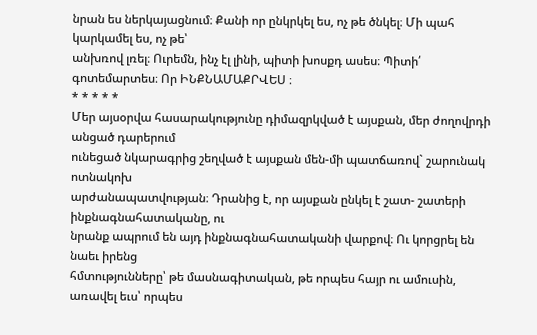նրան ես ներկայացնում։ Քանի որ ընկրկել ես, ոչ թե ծնկել։ Մի պահ կարկամել ես, ոչ թե՝
անխռով լռել։ Ուրեմն, ինչ էլ լինի, պիտի խոսքդ ասես։ Պիտի՛ գոտեմարտես։ Որ ԻՆՔՆԱՄԱՔՐՎԵՍ ։
* * * * *
Մեր այսօրվա հասարակությունը դիմազրկված է այսքան, մեր ժողովրդի անցած դարերում
ունեցած նկարագրից շեղված է այսքան մեն-մի պատճառով` շարունակ ոտնակոխ
արժանապատվության։ Դրանից է, որ այսքան ընկել է շատ- շատերի ինքնագնահատականը, ու
նրանք ապրում են այդ ինքնագնահատականի վարքով։ Ու կորցրել են նաեւ իրենց
հմտությունները՝ թե մասնագիտական, թե որպես հայր ու ամուսին, առավել եւս՝ որպես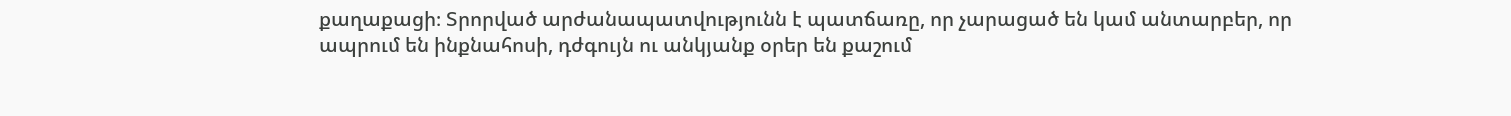քաղաքացի։ Տրորված արժանապատվությունն է պատճառը, որ չարացած են կամ անտարբեր, որ
ապրում են ինքնահոսի, դժգույն ու անկյանք օրեր են քաշում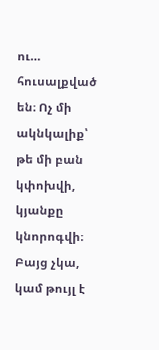ու… հուսալքված են։ Ոչ մի
ակնկալիք՝ թե մի բան կփոխվի, կյանքը կնորոգվի։ Բայց չկա, կամ թույլ է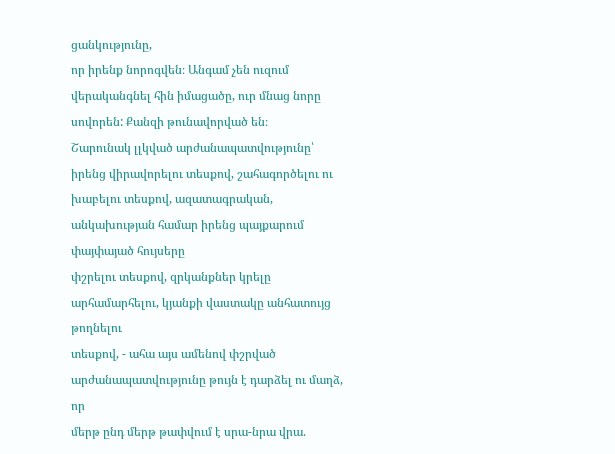ցանկությունը,
որ իրենք նորոգվեն։ Անգամ չեն ուզում վերականգնել հին իմացածը, ուր մնաց նորը
սովորեն: Քանզի թունավորված են։
Շարունակ լլկված արժանապատվությունը՝ իրենց վիրավորելու տեսքով, շահագործելու ու
խաբելու տեսքով, ազատագրական, անկախության համար իրենց պայքարում փայփայած հույսերը
փշրելու տեսքով, զրկանքներ կրելը արհամարհելու, կյանքի վաստակը անհատույց թողնելու
տեսքով, - ահա այս ամենով փշրված արժանապատվությունը թույն է դարձել ու մաղձ, որ
մերթ ընդ մերթ թափվում է սրա-նրա վրա.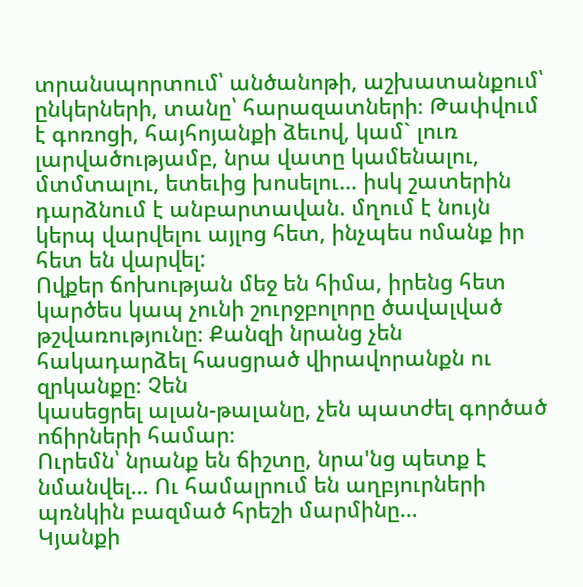տրանսպորտում՝ անծանոթի, աշխատանքում՝
ընկերների, տանը՝ հարազատների։ Թափվում է գոռոցի, հայհոյանքի ձեւով, կամ` լուռ
լարվածությամբ, նրա վատը կամենալու, մտմտալու, ետեւից խոսելու… իսկ շատերին
դարձնում է անբարտավան. մղում է նույն կերպ վարվելու այլոց հետ, ինչպես ոմանք իր
հետ են վարվել:
Ովքեր ճոխության մեջ են հիմա, իրենց հետ կարծես կապ չունի շուրջբոլորը ծավալված
թշվառությունը։ Քանզի նրանց չեն հակադարձել հասցրած վիրավորանքն ու զրկանքը։ Չեն
կասեցրել ալան-թալանը, չեն պատժել գործած ոճիրների համար։
Ուրեմն՝ նրանք են ճիշտը, նրա'նց պետք է նմանվել… Ու համալրում են աղբյուրների
պռնկին բազմած հրեշի մարմինը…
Կյանքի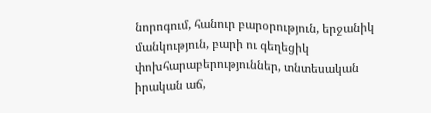նորոգում, հանուր բարօրություն, երջանիկ մանկություն, բարի ու գեղեցիկ
փոխհարաբերություններ, տնտեսական իրական աճ,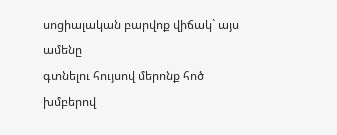սոցիալական բարվոք վիճակ` այս ամենը
գտնելու հույսով մերոնք հոծ խմբերով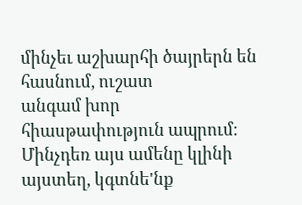մինչեւ աշխարհի ծայրերն են հասնում, ուշատ
անգամ խոր հիասթափություն ապրում։ Մինչդեռ այս ամենը կլինի այստեղ, կգտնե'նք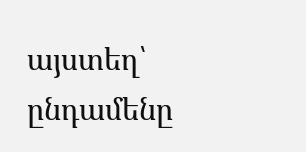այստեղ՝
ընդամենը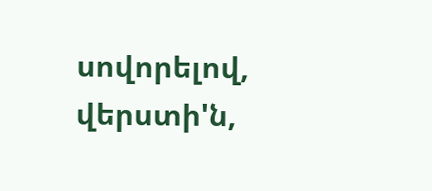սովորելով, վերստի'ն,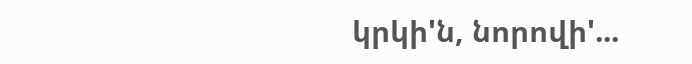կրկի'ն, նորովի'...